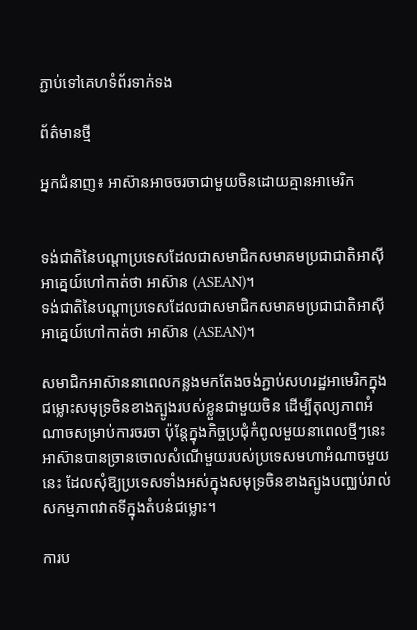ភ្ជាប់ទៅគេហទំព័រទាក់ទង

ព័ត៌មានថ្មី

អ្នកជំនាញ៖ អាស៊ានអាចចរចាជាមួយចិនដោយគ្មានអាមេរិក


ទង់ជាតិនៃបណ្តាប្រទេសដែលជាសមាជិកសមាគមប្រជាជាតិអាស៊ីអាគ្នេយ៍ហៅកាត់ថា អាស៊ាន (ASEAN)។
ទង់ជាតិនៃបណ្តាប្រទេសដែលជាសមាជិកសមាគមប្រជាជាតិអាស៊ីអាគ្នេយ៍ហៅកាត់ថា អាស៊ាន (ASEAN)។

សមាជិកអាស៊ាននាពេលកន្លងមកតែងចង់ភ្ជាប់សហរដ្ឋអាមេរិកក្នុងជម្លោះសមុទ្រចិនខាងត្បូងរបស់ខ្លួនជាមួយចិន ដើម្បីតុល្យភាពអំណាចសម្រាប់ការចរចា ប៉ុន្តែក្នុងកិច្ចប្រជុំកំពូលមួយនាពេលថ្មីៗនេះ អាស៊ានបានច្រានចោលសំណើមួយរបស់ប្រទេសមហាអំណាចមួយនេះ ដែលសុំឱ្យប្រទេសទាំងអស់ក្នុងសមុទ្រចិនខាងត្បូងបញ្ឈប់រាល់សកម្មភាពវាតទីក្នុងតំបន់ជម្លោះ។

ការប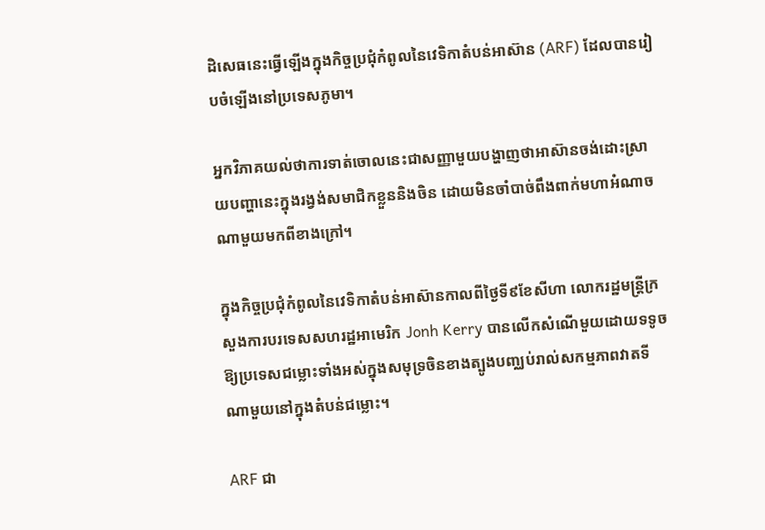ដិសេធនេះធ្វើឡើងក្នុងកិច្ចប្រជុំកំពូលនៃវេទិកាតំបន់អាស៊ាន (ARF) ដែលបានរៀបចំឡើងនៅប្រទេសភូមា។

អ្នកវិភាគយល់ថាការទាត់ចោលនេះជាសញ្ញាមួយបង្ហាញថាអាស៊ានចង់ដោះស្រាយបញ្ហានេះក្នុងរង្វង់សមាជិកខ្លួននិងចិន ដោយមិនចាំបាច់ពឹងពាក់មហាអំណាចណាមួយមកពីខាងក្រៅ។

ក្នុងកិច្ចប្រជុំកំពូលនៃវេទិកាតំបន់អាស៊ានកាលពីថ្ងៃទី៩ខែសីហា លោករដ្ឋមន្ត្រីក្រសួងការបរទេសសហរដ្ឋអាមេរិក Jonh Kerry បានលើកសំណើមួយដោយទទូចឱ្យប្រទេសជម្លោះទាំងអស់ក្នុងសមុទ្រចិនខាងត្បូងបញ្ឈប់រាល់សកម្មភាពវាតទីណាមួយនៅក្នុងតំបន់ជម្លោះ។

ARF ជា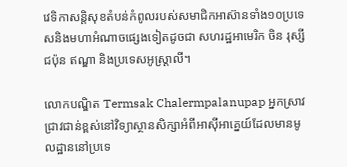វេទិកាសន្តិសុខតំបន់កំពូលរបស់សមាជិកអាស៊ានទាំង១០ប្រទេសនិងមហាអំណាចផ្សេងទៀតដូចជា សហរដ្ឋអាមេរិក ចិន រុស្សី ជប៉ុន ឥណ្ឌា និងប្រទេសអូស្ត្រាលី។

លោកបណ្ឌិត Termsak Chalermpalanupap អ្នកស្រាវជ្រាវជាន់ខ្ពស់នៅវិទ្យាស្ថានសិក្សាអំពីអាស៊ីអាគ្នេយ៍ដែលមានមូលដ្ឋាននៅប្រទេ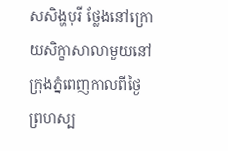សសិង្ហបុរី ថ្លែងនៅក្រោយសិក្ខាសាលាមួយនៅក្រុងភ្នំពេញកាលពីថ្ងៃព្រហស្ប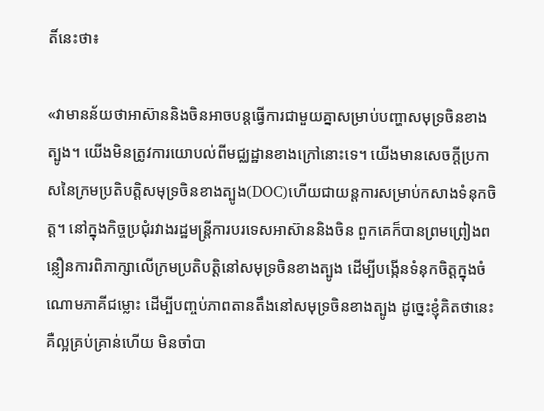តិ៍នេះថា៖

«វាមានន័យថាអាស៊ាននិងចិនអាចបន្តធ្វើការជាមួយគ្នាសម្រាប់បញ្ហាសមុទ្រចិនខាងត្បូង។ យើងមិនត្រូវការយោបល់ពីមជ្ឈដ្ឋានខាងក្រៅនោះទេ។ យើងមានសេចក្ដីប្រកាសនៃក្រមប្រតិបត្តិសមុទ្រចិនខាងត្បូង(DOC)ហើយជាយន្តការសម្រាប់កសាងទំនុកចិត្ត។ នៅក្នុងកិច្ចប្រជុំរវាងរដ្ឋមន្ត្រីការបរទេសអាស៊ាននិងចិន ពួកគេក៏បានព្រមព្រៀងពន្លឿនការពិភាក្សាលើក្រមប្រតិបត្តិនៅសមុទ្រចិនខាងត្បូង ដើម្បីបង្កើនទំនុកចិត្តក្នុងចំណោមភាគីជម្លោះ ដើម្បីបញ្ចប់ភាពតានតឹងនៅសមុទ្រចិនខាងត្បូង ដូច្នេះខ្ញុំគិតថានេះគឺល្អគ្រប់គ្រាន់ហើយ មិនចាំបា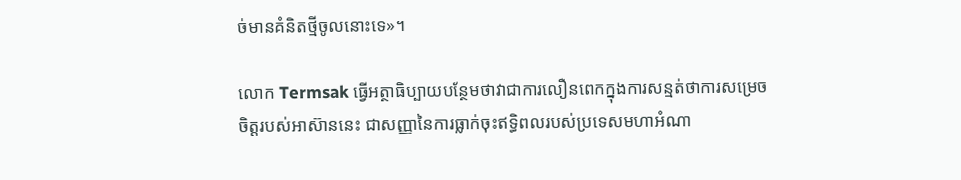ច់មានគំនិតថ្មីចូលនោះទេ»។

លោក Termsak ធ្វើអត្ថាធិប្បាយបន្ថែមថាវាជាការលឿនពេកក្នុងការសន្មត់ថាការសម្រេចចិត្តរបស់អាស៊ាននេះ ជាសញ្ញានៃការធ្លាក់ចុះឥទ្ធិពលរបស់ប្រទេសមហាអំណា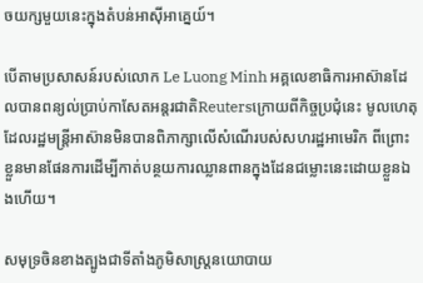ចយក្សមួយនេះក្នុងតំបន់អាស៊ីអាគ្នេយ៍។

បើតាមប្រសាសន៍របស់លោក Le Luong Minh អគ្គលេខាធិការអាស៊ានដែលបានពន្យល់ប្រាប់កាសែតអន្តរជាតិReutersក្រោយពីកិច្ចប្រជុំនេះ មូលហេតុដែលរដ្ឋមន្ត្រីអាស៊ានមិនបានពិភាក្សាលើសំណើរបស់សហរដ្ឋអាមេរិក ពីព្រោះខ្លួនមានផែនការដើម្បីកាត់បន្ថយការឈ្លានពានក្នុងដែនជម្លោះនេះដោយខ្លួនឯងហើយ។

សមុទ្រចិនខាងត្បូងជាទីតាំងភូមិសាស្ត្រនយោបាយ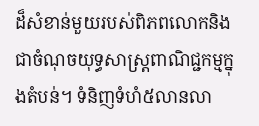ដ៏សំខាន់មួយរបស់ពិភពលោកនិងជាចំណុចយុទ្ធសាស្ត្រពាណិជ្ជកម្មក្នុងតំបន់។ ទំនិញទំហំ៥លានលា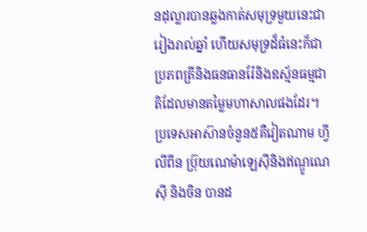នដុល្លារបានឆ្លងកាត់សមុទ្រមួយនេះជារៀងរាល់ឆ្នាំ ហើយសមុទ្រដ៏ធំនេះក៏ជាប្រភពត្រីនិងធនធានរ៉ែនិងឧស្ម័នធម្មជាតិដែលមានតម្លៃមហាសាលផងដែរ។ ប្រទេសអាស៊ានចំនួន៥គឺវៀតណាម ហ្វីលីពីន ប្រ៊ុយណេម៉ាឡេស៊ីនិងឥណ្ឌូណេស៊ី និងចិន បានដ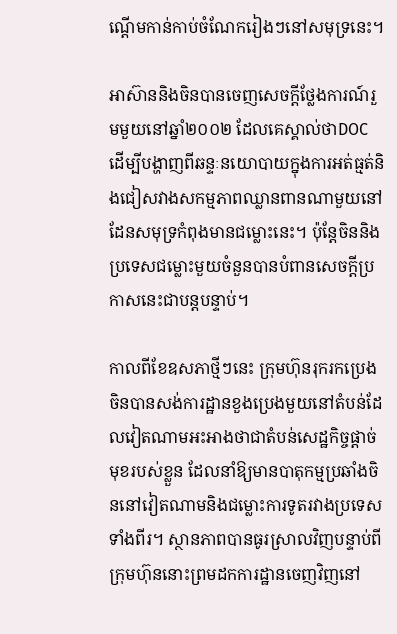ណ្ដើមកាន់កាប់ចំណែករៀងៗនៅសមុទ្រនេះ។

អាស៊ាននិងចិនបានចេញសេចក្តីថ្លែងការណ៍រួមមួយនៅឆ្នាំ២០០២ ដែលគេស្គាល់ថាDOC ដើម្បីបង្ហាញពីឆន្ទៈនយោបាយក្នុងការអត់ធ្មត់និងជៀសវាងសកម្មភាពឈ្លានពានណាមួយនៅដែនសមុទ្រកំពុងមានជម្លោះនេះ។ ប៉ុន្តែចិននិងប្រទេសជម្លោះមួយចំនួនបានបំពានសេចក្តីប្រកាសនេះជាបន្តបន្ទាប់។

កាលពីខែឧសភាថ្មីៗនេះ ក្រុមហ៊ុនរុករកប្រេងចិនបានសង់ការដ្ឋានខួងប្រេងមួយនៅតំបន់ដែលវៀតណាមអះអាងថាជាតំបន់សេដ្ឋកិច្ចផ្ដាច់មុខរបស់ខ្លួន ដែលនាំឱ្យមានបាតុកម្មប្រឆាំងចិននៅវៀតណាមនិងជម្លោះការទូតរវាងប្រទេសទាំងពីរ។ ស្ថានភាពបានធូរស្រាលវិញបន្ទាប់ពីក្រុមហ៊ុននោះព្រមដកការដ្ឋានចេញវិញនៅ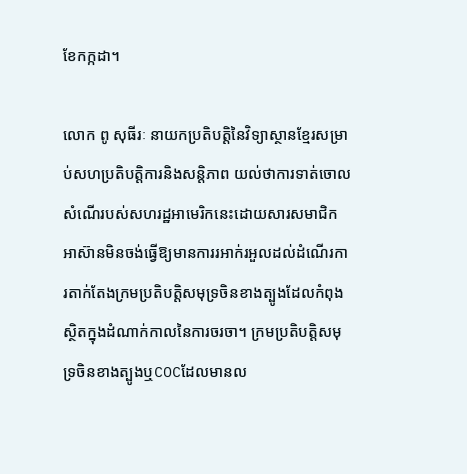ខែកក្កដា។

លោក ពូ សុធីរៈ នាយកប្រតិបត្តិនៃវិទ្យាស្ថានខ្មែរសម្រាប់សហប្រតិបត្តិការនិងសន្តិភាព យល់ថាការទាត់ចោលសំណើរបស់សហរដ្ឋអាមេរិកនេះដោយសារសមាជិកអាស៊ានមិនចង់ធ្វើឱ្យមានការរអាក់រអួលដល់ដំណើរការតាក់តែងក្រមប្រតិបត្តិសមុទ្រចិនខាងត្បូងដែលកំពុងស្ថិតក្នុងដំណាក់កាលនៃការចរចា។ ក្រមប្រតិបត្តិសមុទ្រចិនខាងត្បូងឬCOCដែលមានល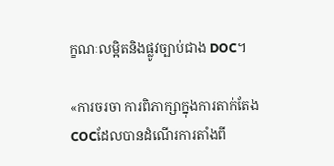ក្ខណៈលម្អិតនិងផ្លូវច្បាប់ជាង DOC។

«ការចរចា ការពិភាក្សាក្នុងការតាក់តែងCOCដែលបានដំណើរការតាំងពី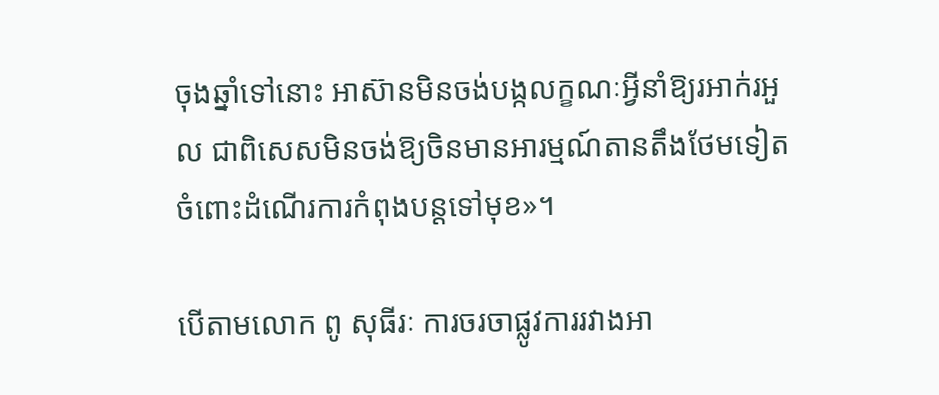ចុងឆ្នាំទៅនោះ អាស៊ានមិនចង់បង្កលក្ខណៈអ្វីនាំឱ្យរអាក់រអួល ជាពិសេសមិនចង់ឱ្យចិនមានអារម្មណ៍តានតឹងថែមទៀតចំពោះដំណើរការកំពុងបន្តទៅមុខ»។

បើតាមលោក ពូ សុធីរៈ ការចរចាផ្លូវការរវាងអា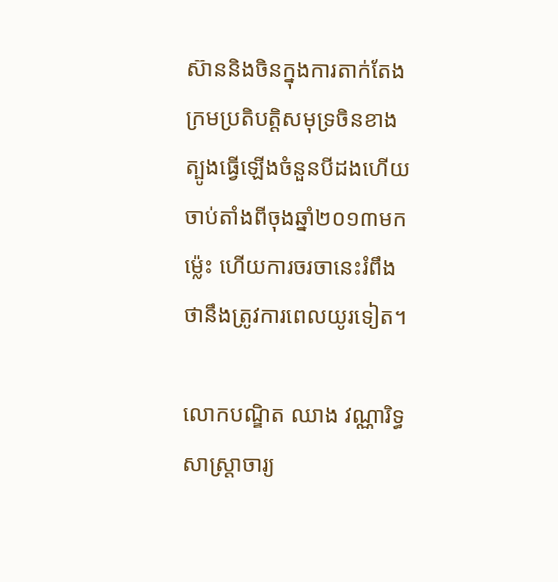ស៊ាននិងចិនក្នុងការតាក់តែងក្រមប្រតិបត្តិសមុទ្រចិនខាងត្បូងធ្វើឡើងចំនួនបីដងហើយចាប់តាំងពីចុងឆ្នាំ២០១៣មកម៉្លេះ ហើយការចរចានេះរំពឹងថានឹងត្រូវការពេលយូរទៀត។

លោកបណ្ឌិត ឈាង វណ្ណារិទ្ធ សាស្ត្រាចារ្យ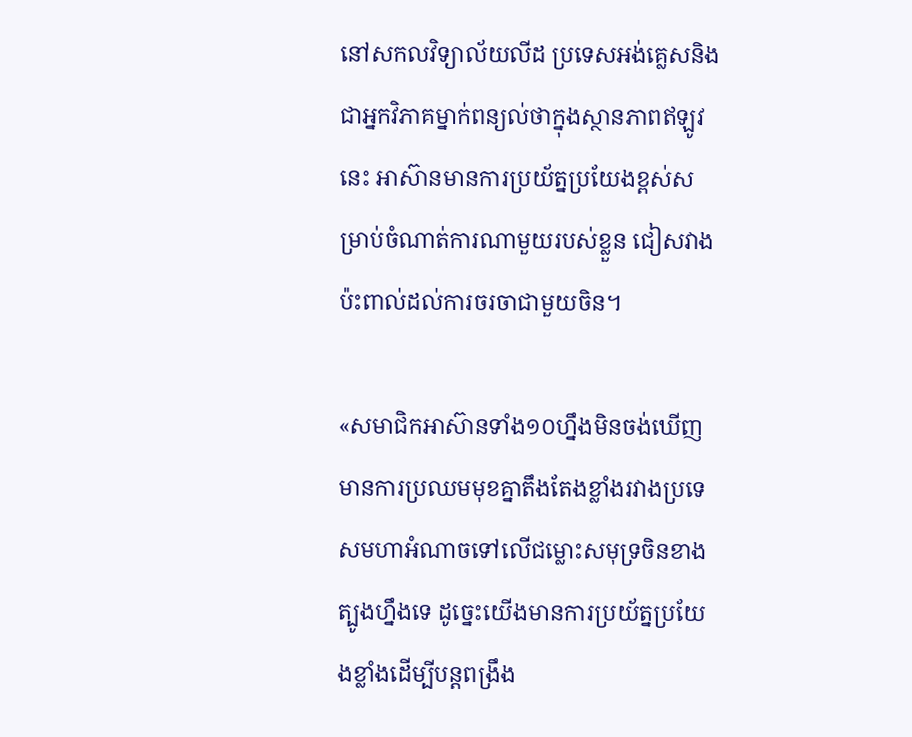នៅសកលវិទ្យាល័យលីដ ប្រទេសអង់គ្លេសនិងជាអ្នកវិភាគម្នាក់ពន្យល់ថាក្នុងស្ថានភាពឥឡូវនេះ អាស៊ានមានការប្រយ័ត្នប្រយែងខ្ពស់សម្រាប់ចំណាត់ការណាមួយរបស់ខ្លួន ជៀសវាងប៉ះពាល់ដល់ការចរចាជាមួយចិន។

«សមាជិកអាស៊ានទាំង១០ហ្នឹងមិនចង់ឃើញមានការប្រឈមមុខគ្នាតឹងតែងខ្លាំងរវាងប្រទេសមហាអំណាចទៅលើជម្លោះសមុទ្រចិនខាងត្បូងហ្នឹងទេ ដូច្នេះយើងមានការប្រយ័ត្នប្រយែងខ្លាំងដើម្បីបន្តពង្រឹង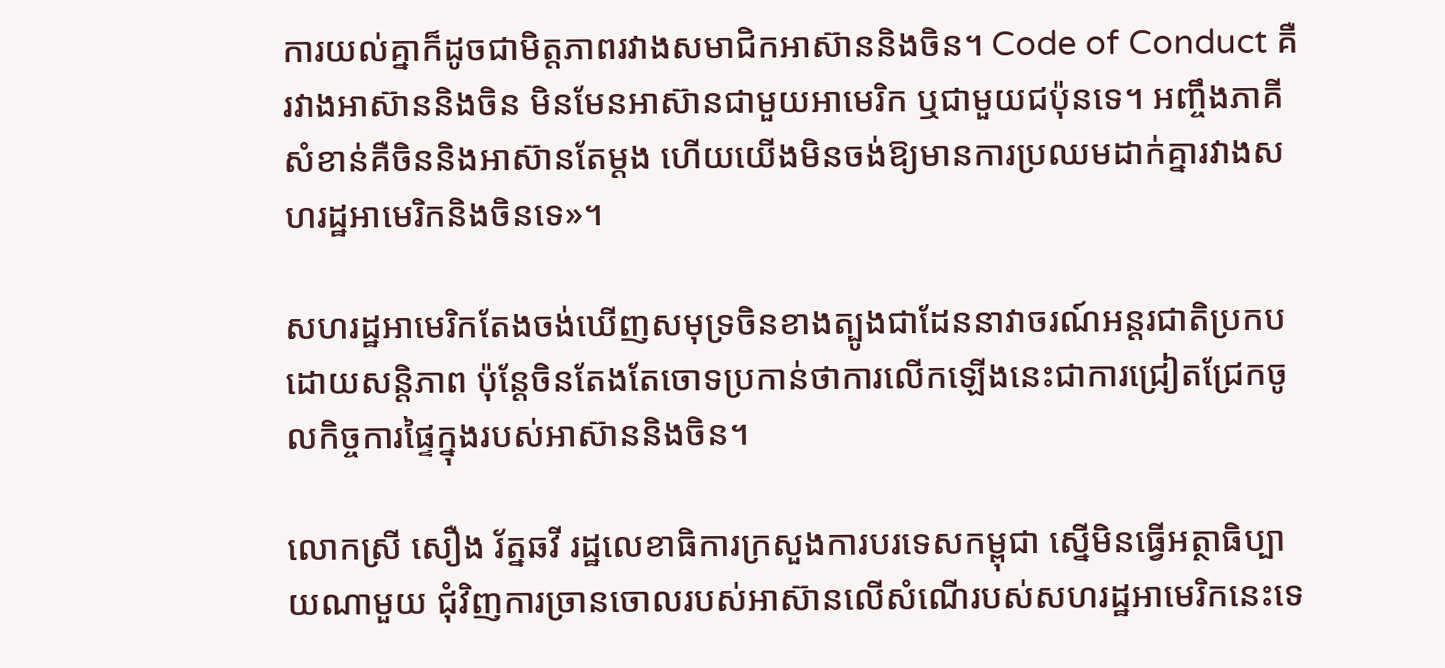ការយល់គ្នាក៏ដូចជាមិត្តភាពរវាងសមាជិកអាស៊ាននិងចិន។ Code of Conduct គឺរវាងអាស៊ាននិងចិន មិនមែនអាស៊ានជាមួយអាមេរិក ឬជាមួយជប៉ុនទេ។ អញ្ចឹងភាគីសំខាន់គឺចិននិងអាស៊ានតែម្តង ហើយយើងមិនចង់ឱ្យមានការប្រឈមដាក់គ្នារវាងសហរដ្ឋអាមេរិកនិងចិនទេ»។

សហរដ្ឋអាមេរិកតែងចង់ឃើញសមុទ្រចិនខាងត្បូងជាដែននាវាចរណ៍អន្តរជាតិប្រកបដោយសន្តិភាព ប៉ុន្តែចិនតែងតែចោទប្រកាន់ថាការលើកឡើងនេះជាការជ្រៀតជ្រែកចូលកិច្ចការផ្ទៃក្នុងរបស់អាស៊ាននិងចិន។

លោកស្រី សឿង រ័ត្នឆវី រដ្ឋលេខាធិការក្រសួងការបរទេសកម្ពុជា ស្នើមិនធ្វើអត្ថាធិប្បាយណាមួយ ជុំវិញការច្រានចោលរបស់អាស៊ានលើសំណើរបស់សហរដ្ឋអាមេរិកនេះទេ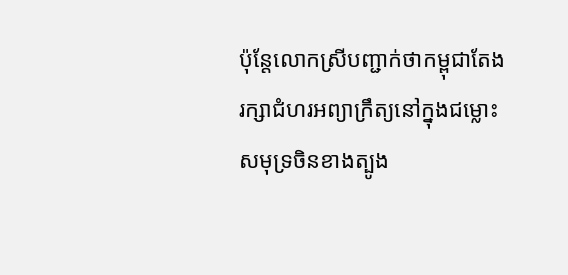ប៉ុន្តែលោកស្រីបញ្ជាក់ថាកម្ពុជាតែងរក្សាជំហរអព្យាក្រឹត្យនៅក្នុងជម្លោះសមុទ្រចិនខាងត្បូង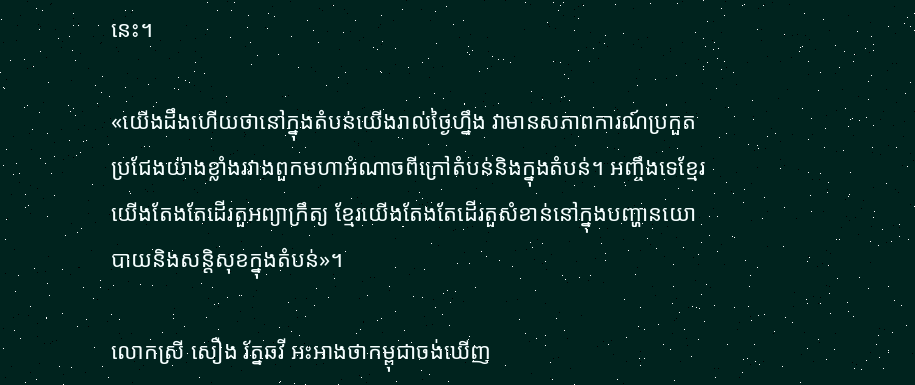នេះ។

«យើងដឹងហើយថានៅក្នុងតំបន់យើងរាល់ថ្ងៃហ្នឹង វាមានសភាពការណ៍ប្រកួតប្រជែងយ៉ាងខ្លាំងរវាងពួកមហាអំណាចពីក្រៅតំបន់និងក្នុងតំបន់។ អញ្ចឹងទេខ្មែរយើងតែងតែដើរតួអព្យាក្រឹត្យ ខ្មែរយើងតែងតែដើរតួសំខាន់នៅក្នុងបញ្ហានយោបាយនិងសន្តិសុខក្នុងតំបន់»។

លោកស្រី សឿង រ័ត្នឆវី អះអាងថាកម្ពុជាចង់ឃើញ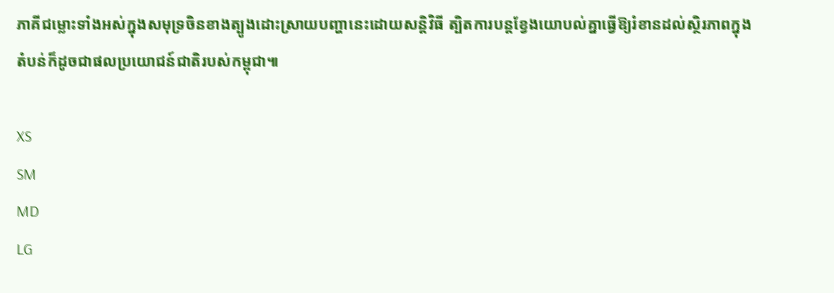ភាគីជម្លោះទាំងអស់ក្នុងសមុទ្រចិនខាងត្បូងដោះស្រាយបញ្ហានេះដោយសន្តិវិធី ត្បិតការបន្តខ្វែងយោបល់គ្នាធ្វើឱ្យរំខានដល់ស្ថិរភាពក្នុងតំបន់ក៏ដូចជាផលប្រយោជន៍ជាតិរបស់កម្ពុជា៕

XS
SM
MD
LG